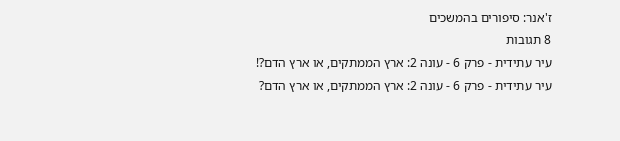ז'אנר: סיפורים בהמשכים
8 תגובות
עיר עתידית - פרק 6 - עונה 2: ארץ הממתקים, או ארץ הדם?!
עיר עתידית - פרק 6 - עונה 2: ארץ הממתקים, או ארץ הדם?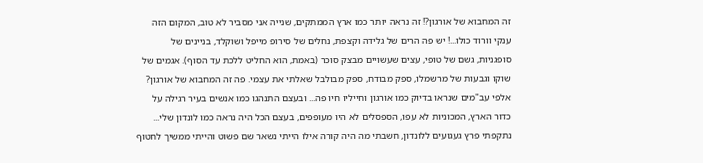זה המחבוא של אורגון?! זה נראה יותר כמו ארץ הממתקים, שנייה אני מסביר לא טוב, המקום הזה ענקי וורוד כולו...! יש פה הרים של גלידה וקצפת, נחלים של סירופ מייפל ושוקלד, בניינים של סופגניות, גשם של טופי, עצים שעשויים מבצק סוכר (באמת, הוא החליט ללכת עד הסוף). אגמים של שוקו וגבעות של מרשמלו, ספק מבודח, ספק מבולבל שאלתי את עצמי. פה זה המחבוא של אורגון? אלפי עב"מים שנראו בדיוק כמו אורגון וחייליו חיו פה... ובעצם התנהגו כמו אנשים בעיר רגילה על כדור הארץ, המכוניות לא עפו, הספסלים לא היו מעופפים, בעצם הכל היה נראה כמו לונדון שלי... נתקפתי פרץ געגועים ללונדון, חשבתי מה היה קורה אילו הייתי נשאר שם פשוט והייתי ממשיך לחטוף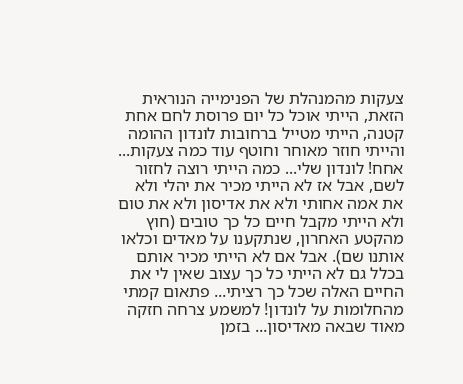צעקות מהמנהלת של הפנימייה הנוראית הזאת, הייתי אוכל כל יום פרוסת לחם אחת קטנה, הייתי מטייל ברחובות לונדון ההומה והייתי חוזר מאוחר וחוטף עוד כמה צעקות... אחח! לונדון שלי... כמה הייתי רוצה לחזור לשם, אבל אז לא הייתי מכיר את יהלי ולא את אמה אחותי ולא את אדיסון ולא את טום ולא הייתי מקבל חיים כל כך טובים (חוץ מהקטע האחרון, שנתקענו על מאדים וכלאו אותנו שם). אבל אם לא הייתי מכיר אותם בכלל גם לא הייתי כל כך עצוב שאין לי את החיים האלה שכל כך רציתי... פתאום קמתי מהחלומות על לונדון! למשמע צרחה חזקה מאוד שבאה מאדיסון... בזמן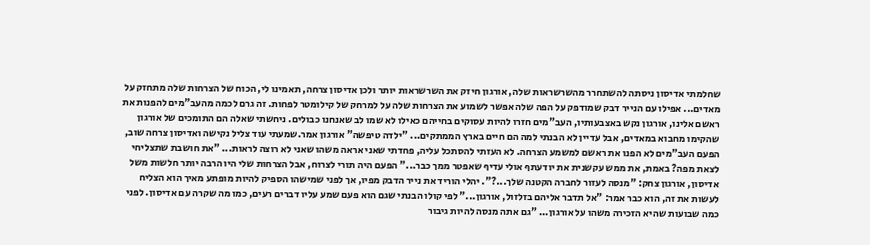שחלמתי אדיסון ניסתה להשתחרר מהשרשראות שלה, אורגון חיזק את השרשראות יותר ולכן אדיסון צרחה, תאמינו לי, הכוח של הצרחות שלה מתחזק על מאדים... אפילו עם הנייר דבק שמודפק על הפה שלה אפשר לשמוע את הצרחות שלה על למרחק של קילומטר לפחות. זה גרם לכמה מהעב"מים להפנות את ראשם אלינו, אורגון נקש באצבעותיו, העב"מים חזרו להיות עסוקים בחייהם כאילו לא שמו לב שאנחנו כבולים. ניחשתי שאלה הם התומכים של אורגון שהקימו מחבוא במאדים, אבל עדיין לא הבנתי למה הם חיים בארץ הממתקים... "ילדה טיפשה" אורגון אמר.שמעתי עוד צליל נקישה ואדיסון צרחה שוב, הפעם העב"מים לא הפנו את ראשם למשמע הצרחה. לא העזתי להסתכל עליה, פחדתי שאני אראה משהו שאני לא רוצה לראות... "את חושבת שתצליחי לצאת מפה? באמת, את ממש עקשנית את יודעתף אולי עדיף שאפטר ממך כבר..." הפעם היה תורי לצרוח, אבל הצרחות שלי היו הרבה יותר חלשות משל אדיסון, אורגון צחק: "מנסה לעזור לחברה הקטנה שלך...?". יהלי הוריד את נייר הדבק מפיו, אך לפני שמישהו הספיק להיות מופתע מאיך הוא הצליח לעשות את זה, הוא כבר אמר: "אל תדבר אליהם בזלזול, אורגון..." לפי קולו הבנתי שגם הוא פעם שמע עליו דברים רעים, כמו מה שקרה עם אדיסון. לפני כמה שבועות שהיא הזכירה משהו על אורגון... "גם אתה מנסה להיות גיבור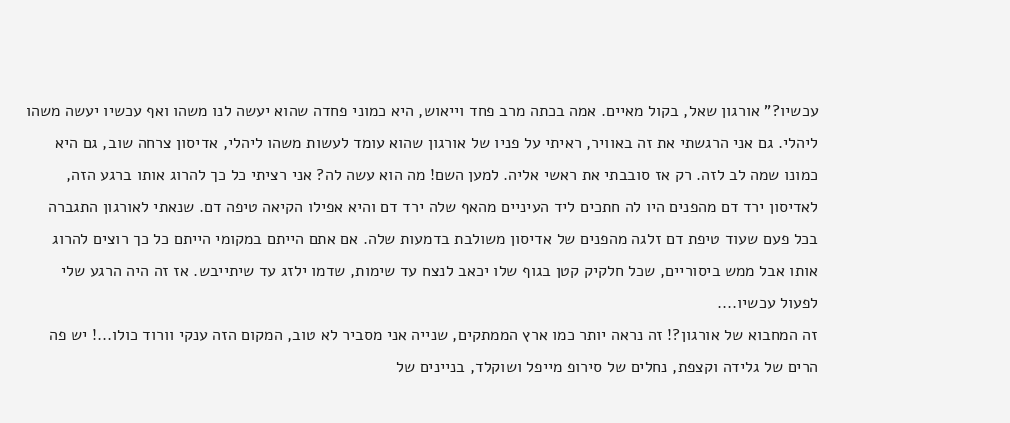עכשיו?" אורגון שאל, בקול מאיים. אמה בכתה מרב פחד וייאוש, היא כמוני פחדה שהוא יעשה לנו משהו ואף עכשיו יעשה משהו ליהלי. גם אני הרגשתי את זה באוויר, ראיתי על פניו של אורגון שהוא עומד לעשות משהו ליהלי, אדיסון צרחה שוב, גם היא כמונו שמה לב לזה. רק אז סובבתי את ראשי אליה. למען השם! מה הוא עשה לה? אני רציתי כל כך להרוג אותו ברגע הזה, לאדיסון ירד דם מהפנים היו לה חתכים ליד העיניים מהאף שלה ירד דם והיא אפילו הקיאה טיפה דם. שנאתי לאורגון התגברה בכל פעם שעוד טיפת דם זלגה מהפנים של אדיסון משולבת בדמעות שלה. אם אתם הייתם במקומי הייתם כל כך רוצים להרוג אותו אבל ממש ביסוריים, שכל חלקיק קטן בגוף שלו יכאב לנצח עד שימות, שדמו ילזג עד שיתייבש. אז זה היה הרגע שלי לפעול עכשיו....
זה המחבוא של אורגון?! זה נראה יותר כמו ארץ הממתקים, שנייה אני מסביר לא טוב, המקום הזה ענקי וורוד כולו...! יש פה הרים של גלידה וקצפת, נחלים של סירופ מייפל ושוקלד, בניינים של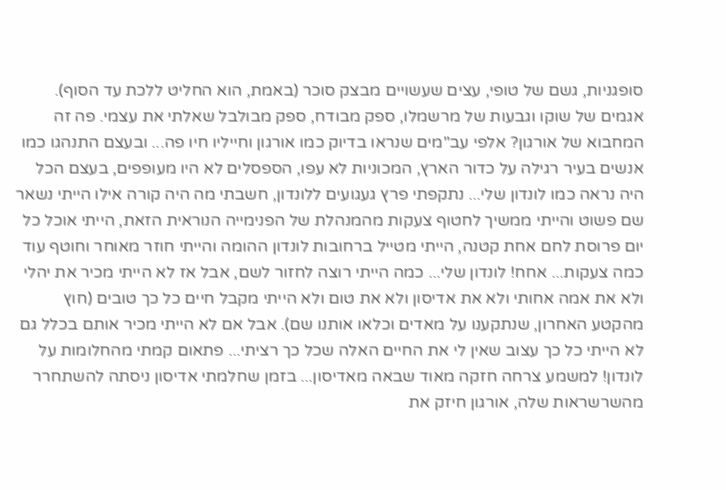סופגניות, גשם של טופי, עצים שעשויים מבצק סוכר (באמת, הוא החליט ללכת עד הסוף). אגמים של שוקו וגבעות של מרשמלו, ספק מבודח, ספק מבולבל שאלתי את עצמי. פה זה המחבוא של אורגון? אלפי עב"מים שנראו בדיוק כמו אורגון וחייליו חיו פה... ובעצם התנהגו כמו אנשים בעיר רגילה על כדור הארץ, המכוניות לא עפו, הספסלים לא היו מעופפים, בעצם הכל היה נראה כמו לונדון שלי... נתקפתי פרץ געגועים ללונדון, חשבתי מה היה קורה אילו הייתי נשאר שם פשוט והייתי ממשיך לחטוף צעקות מהמנהלת של הפנימייה הנוראית הזאת, הייתי אוכל כל יום פרוסת לחם אחת קטנה, הייתי מטייל ברחובות לונדון ההומה והייתי חוזר מאוחר וחוטף עוד כמה צעקות... אחח! לונדון שלי... כמה הייתי רוצה לחזור לשם, אבל אז לא הייתי מכיר את יהלי ולא את אמה אחותי ולא את אדיסון ולא את טום ולא הייתי מקבל חיים כל כך טובים (חוץ מהקטע האחרון, שנתקענו על מאדים וכלאו אותנו שם). אבל אם לא הייתי מכיר אותם בכלל גם לא הייתי כל כך עצוב שאין לי את החיים האלה שכל כך רציתי... פתאום קמתי מהחלומות על לונדון! למשמע צרחה חזקה מאוד שבאה מאדיסון... בזמן שחלמתי אדיסון ניסתה להשתחרר מהשרשראות שלה, אורגון חיזק את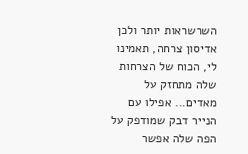השרשראות יותר ולכן אדיסון צרחה, תאמינו לי, הכוח של הצרחות שלה מתחזק על מאדים... אפילו עם הנייר דבק שמודפק על הפה שלה אפשר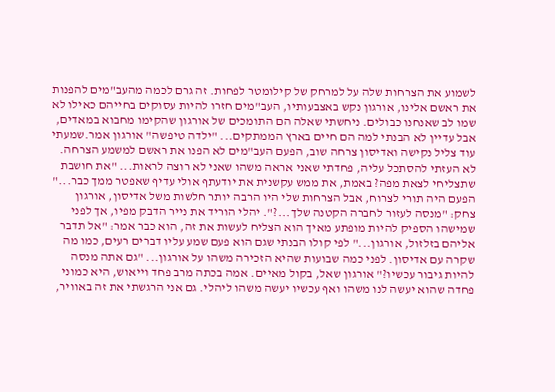לשמוע את הצרחות שלה על למרחק של קילומטר לפחות. זה גרם לכמה מהעב"מים להפנות את ראשם אלינו, אורגון נקש באצבעותיו, העב"מים חזרו להיות עסוקים בחייהם כאילו לא שמו לב שאנחנו כבולים. ניחשתי שאלה הם התומכים של אורגון שהקימו מחבוא במאדים, אבל עדיין לא הבנתי למה הם חיים בארץ הממתקים... "ילדה טיפשה" אורגון אמר.שמעתי עוד צליל נקישה ואדיסון צרחה שוב, הפעם העב"מים לא הפנו את ראשם למשמע הצרחה. לא העזתי להסתכל עליה, פחדתי שאני אראה משהו שאני לא רוצה לראות... "את חושבת שתצליחי לצאת מפה? באמת, את ממש עקשנית את יודעתף אולי עדיף שאפטר ממך כבר..." הפעם היה תורי לצרוח, אבל הצרחות שלי היו הרבה יותר חלשות משל אדיסון, אורגון צחק: "מנסה לעזור לחברה הקטנה שלך...?". יהלי הוריד את נייר הדבק מפיו, אך לפני שמישהו הספיק להיות מופתע מאיך הוא הצליח לעשות את זה, הוא כבר אמר: "אל תדבר אליהם בזלזול, אורגון..." לפי קולו הבנתי שגם הוא פעם שמע עליו דברים רעים, כמו מה שקרה עם אדיסון. לפני כמה שבועות שהיא הזכירה משהו על אורגון... "גם אתה מנסה להיות גיבור עכשיו?" אורגון שאל, בקול מאיים. אמה בכתה מרב פחד וייאוש, היא כמוני פחדה שהוא יעשה לנו משהו ואף עכשיו יעשה משהו ליהלי. גם אני הרגשתי את זה באוויר,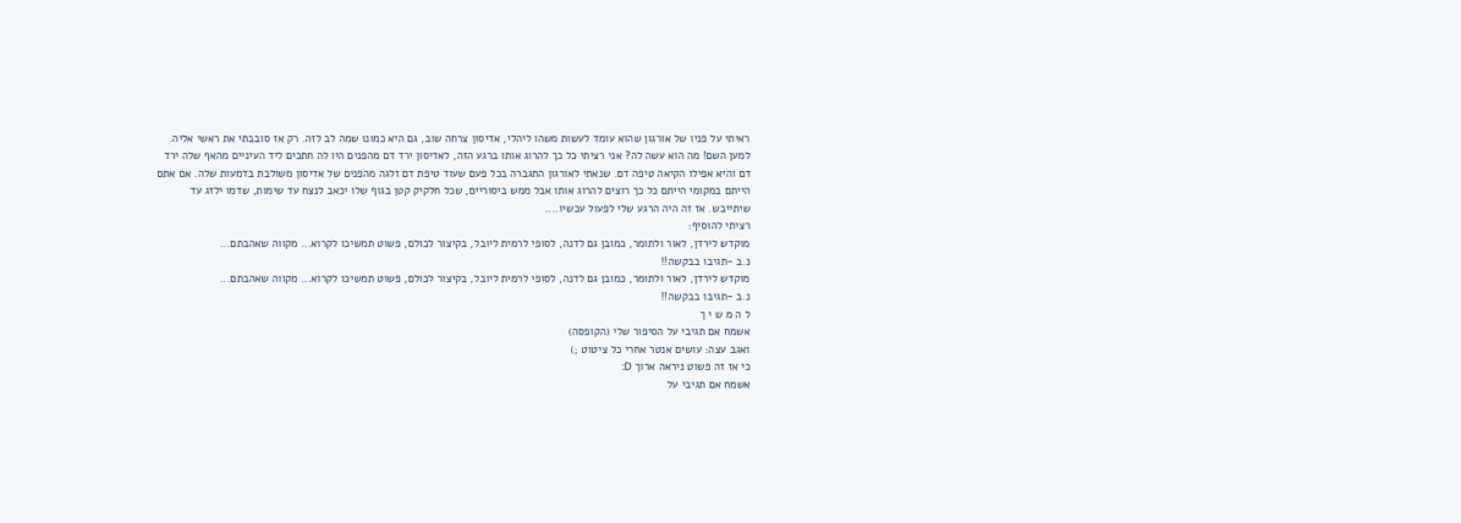ראיתי על פניו של אורגון שהוא עומד לעשות משהו ליהלי, אדיסון צרחה שוב, גם היא כמונו שמה לב לזה. רק אז סובבתי את ראשי אליה. למען השם! מה הוא עשה לה? אני רציתי כל כך להרוג אותו ברגע הזה, לאדיסון ירד דם מהפנים היו לה חתכים ליד העיניים מהאף שלה ירד דם והיא אפילו הקיאה טיפה דם. שנאתי לאורגון התגברה בכל פעם שעוד טיפת דם זלגה מהפנים של אדיסון משולבת בדמעות שלה. אם אתם הייתם במקומי הייתם כל כך רוצים להרוג אותו אבל ממש ביסוריים, שכל חלקיק קטן בגוף שלו יכאב לנצח עד שימות, שדמו ילזג עד שיתייבש. אז זה היה הרגע שלי לפעול עכשיו....
רציתי להוסיף:
מוקדש לירדן, לאור ולתומר, כמובן גם לדנה, לסופי לרמית ליובל, בקיצור לכולם, פשוט תמשיכו לקרוא... מקווה שאהבתם...
נ.ב -תגיבו בבקשה!!
מוקדש לירדן, לאור ולתומר, כמובן גם לדנה, לסופי לרמית ליובל, בקיצור לכולם, פשוט תמשיכו לקרוא... מקווה שאהבתם...
נ.ב -תגיבו בבקשה!!
ל ה מ ש י ך
אשמח אם תגיבי על הסיפור שלי (הקופסה)
ואגב עצה: עושים אנטר אחרי כל ציטוט ;)
כי אז זה פשוט ניראה ארוך D:
אשמח אם תגיבי על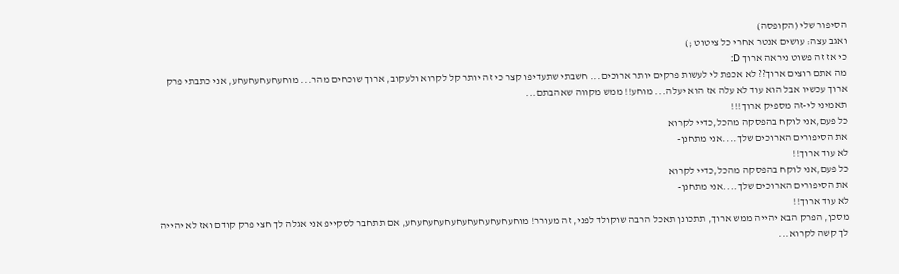הסיפור שלי (הקופסה)
ואגב עצה: עושים אנטר אחרי כל ציטוט ;)
כי אז זה פשוט ניראה ארוך D:
מה אתם רוצים ארוך?? לא אכפת לי לעשות פרקים יותר ארוכים... חשבתי שתעדיפו קצר כי זה יותר קל לקרוא ולעקוב, ארוך שוכחים מהר... מוחעחעחעחעחע, אני כתבתי פרק ארוך עכשיו אבל הוא עוד לא עלה אז הוא יעלה... מוחע!! ממש מקווה שאהבתם...
תאמיני לי-זה מספיק ארוך!!!
כל פעם,אני לוקח בהפסקה מהכל,כדיי לקרוא
את הסיפורים הארוכים שלך....אני מתחנן-
לא עוד ארוך!!
כל פעם,אני לוקח בהפסקה מהכל,כדיי לקרוא
את הסיפורים הארוכים שלך....אני מתחנן-
לא עוד ארוך!!
מסכן, הפרק הבא יהייה ממש ארוך, תתכונן תאכל הרבה שוקולד לפני, זה מעורר! מוחעחעחעחעחעחעחעחעחעחע, אם תתחבר לסקייפ אני אגלה לך חצי פרק קודם ואז לא יהייה לך קשה לקרוא...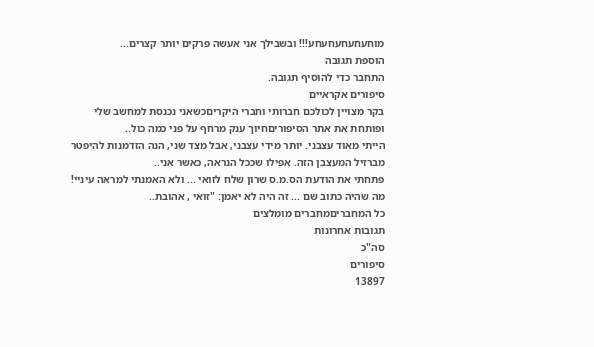מוחעחעחעחעחע!!! ובשבילך אני אעשה פרקים יותר קצרים...
הוספת תגובה
התחבר כדי להוסיף תגובה.
סיפורים אקראיים
בקר מצויין לכולכם חברותי וחברי היקריםכשאני נכנסת למחשב שלי ופותחת את אתר הסיפוריםחיוך ענק מרחף על פני כמה כול..
הייתי מאוד עצבני. יותר מידי עצבני, אבל מצד שני, הנה הזדמנות להיפטר מברזיל המעצבן הזה. אפילו שככל הנראה, כאשר אני..
פתחתי את הודעת הס.מ.ס שרון שלח לזואי ... ולא האמנתי למראה עיניי! מה שהיה כתוב שם ... זה היה לא יאמן: "זואי , אהובת..
כל המחבריםמחברים מומלצים
תגובות אחרונות
סה"כ
סיפורים
13897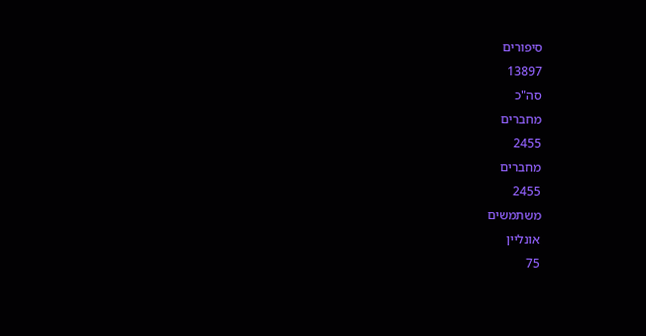סיפורים
13897
סה"כ
מחברים
2455
מחברים
2455
משתמשים
אונליין
75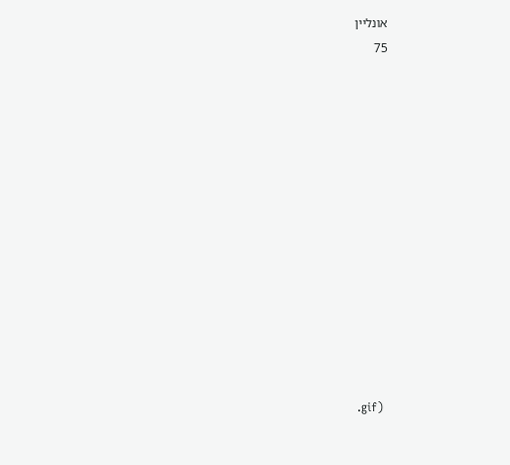אונליין
75













.gif)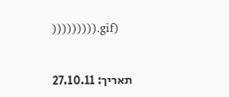))))))))).gif)


תאריך: 27.10.11